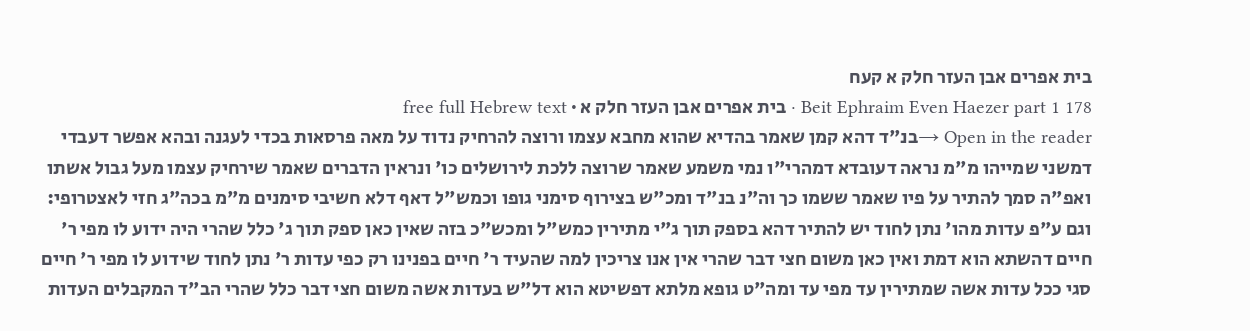בית אפרים אבן העזר חלק א קעח
Beit Ephraim Even Haezer part 1 178 · בית אפרים אבן העזר חלק א · free full Hebrew text
Open in the reader →בנ"ד דהא קמן שאמר בהדיא שהוא מחבא עצמו ורוצה להרחיק נדוד על מאה פרסאות בכדי לעגנה ובהא אפשר דעבדי דמשני שמייהו מ"מ נראה דעובדא דמהרי"ו נמי משמע שאמר שרוצה ללכת לירושלים כו' ונראין הדברים שאמר שירחיק עצמו מעל גבול אשתו ואפ"ה סמך להתיר על פיו שאמר ששמו כך וה"נ בנ"ד ומכ"ש בצירוף סימני גופו וכמש"ל דאף דלא חשיבי סימנים מ"מ בכה"ג חזי לאצטרופי: וגם ע"פ עדות מהו' נתן לחוד יש להתיר דהא בספק תוך ג"י מתירין כמש"ל ומכש"כ בזה שאין כאן ספק תוך ג' כלל שהרי היה ידוע לו מפי ר' חיים דהשתא הוא דמת ואין כאן משום חצי דבר שהרי אין אנו צריכין למה שהעיד ר' חיים בפנינו רק כפי עדות ר' נתן לחוד שידוע לו מפי ר' חיים סגי ככל עדות אשה שמתירין עד מפי עד ומה"ט גופא מלתא דפשיטא הוא דל"ש בעדות אשה משום חצי דבר כלל שהרי הב"ד המקבלים העדות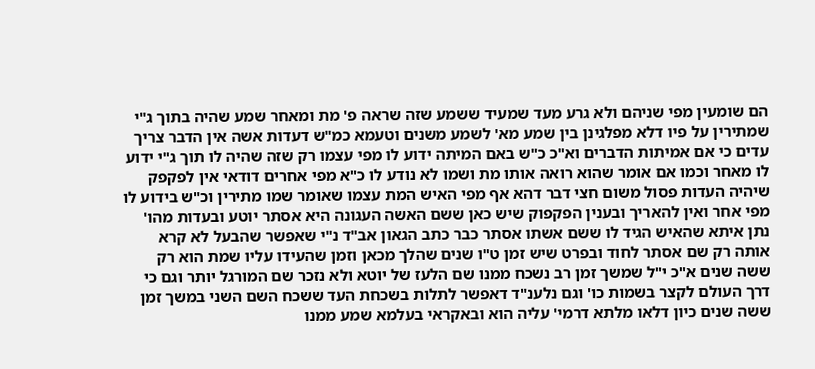הם שומעין מפי שניהם ולא גרע מעד שמעיד ששמע שזה שראה פ' מת ומאחר שמע שהיה בתוך ג"י שמתירין על פיו דלא מפלגינן בין שמע מא' לשמע משנים וטעמא כמ"ש דעדות אשה אין הדבר צריך עדים כי אם אמיתות הדברים וא"כ כ"ש באם המיתה ידוע לו מפי עצמו רק שזה שהיה לו תוך ג"י ידוע לו מאחר וכמו אם אומר שהוא רואה אותו מת ושמו לא נודע לו כ"א מפי אחרים דודאי אין לפקפק שיהיה העדות פסול משום חצי דבר דהא אף מפי האיש המת עצמו שאומר שמו מתירין וכ"ש בידוע לו מפי אחר ואין להאריך ובענין הפקפוק שיש כאן ששם האשה העגונה היא אסתר יוטע ובעדות מהו' נתן איתא שהאיש הגיד לו ששם אשתו אסתר כבר כתב הגאון אב"ד נ"י שאפשר שהבעל לא קרא אותה רק שם אסתר לחוד ובפרט שיש זמן ט"ו שנים שהלך מכאן וזמן שהעידו עליו שמת הוא רק ששה שנים א"כ י"ל שמשך זמן רב נשכח ממנו שם הלעז של יוטא ולא נזכר שם המורגל יותר וגם כי דרך העולם לקצר בשמות כו' וגם נלענ"ד דאפשר לתלות בשכחת העד ששכח השם השני במשך זמן ששה שנים כיון דלאו מלתא דרמי' עליה הוא ובאקראי בעלמא שמע ממנו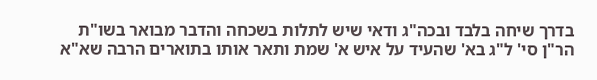בדרך שיחה בלבד ובכה"ג ודאי שיש לתלות בשכחה והדבר מבואר בשו"ת הר"ן סי' ל"ג בא' שהעיד על איש א' שמת ותאר אותו בתוארים הרבה שא"א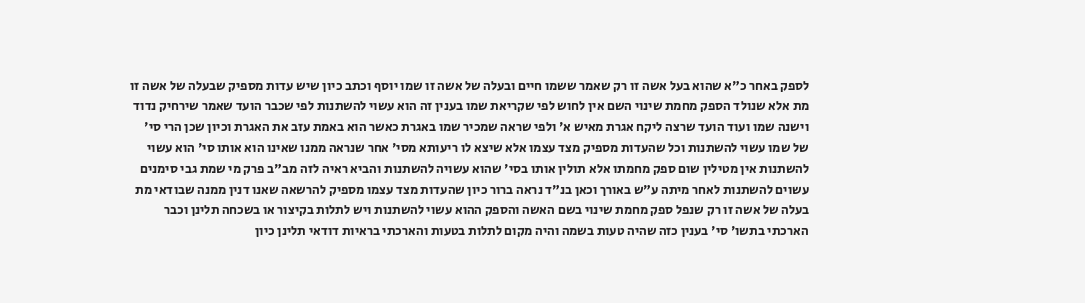לספק באחר כ"א שהוא בעל אשה זו רק שאמר ששמו חיים ובעלה של אשה זו שמו יוסף וכתב כיון שיש עדות מספיק שבעלה של אשה זו מת אלא שנולד הספק מחמת שינוי השם אין לחוש לפי שקריאת שמו בענין זה הוא עשוי להשתנות לפי שכבר הועד שאמר שירחיק נדוד וישנה שמו ועוד הועד שרצה ליקח אגרת מאיש א' ולפי שראה שמכיר שמו באגרת כאשר הוא באמת עזב את האגרת וכיון שכן הרי סי' של שמו עשוי להשתנות וכל שהעדות מספיק מצד עצמו אלא שיצא לו ריעותא מסי' אחר שנראה ממנו שאינו הוא אותו סי' הוא עשוי להשתנות אין מטילין שום ספק מחמתו אלא תולין אותו בסי' שהוא עשויה להשתנות והביא ראיה לזה מב"ב פרק מי שמת גבי סימנים עשוים להשתנות לאחר מיתה ע"ש באורך וכאן בנ"ד נראה ברור כיון שהעדות מצד עצמו מספיק להרשאה שאנו דנין ממנה שבודאי מת בעלה של אשה זו רק שנפל ספק מחמת שינוי בשם האשה והספק ההוא עשוי להשתנות ויש לתלות בקיצור או בשכחה תלינן וכבר הארכתי בתשו' סי' בענין כזה שהיה טעות בשמה והיה מקום לתלות בטעות והארכתי בראיות דודאי תלינן כיון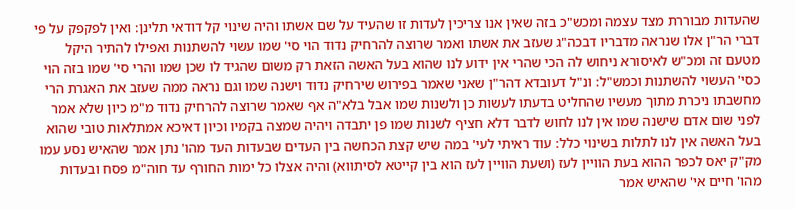שהעדות מבוררת מצד עצמה ומכש"כ בזה שאין אנו צריכין לעדות זו שהעיד על שם אשתו והיה שינוי קל דודאי תלינן: ואין לפקפק על פי דברי הר"ן אלו שנראה מדבריו דבכה"ג שעזב את אשתו ואמר שרוצה להרחיק נדוד הוי סי' שמו עשוי להשתנות ואפילו להתיר היקל מטעם זה ומכ"ש לאיסורא ניחוש לה הכי שהרי אין ידוע לנו שהוא בעל האשה הזאת רק משום שהגיד לו שכן שמו והרי סי' שמו בזה הוי כסי' העשוי להשתנות וכמש"ל: ונ"ל דעובדא דהר"ן שאני שאמר בפירוש שירחיק נדוד וישנה שמו וגם נראה ממה שעזב את האגרת הרי מחשבתו ניכרת מתוך מעשיו שהחליט בדעתו לעשות כן ולשנות שמו אבל בלא"ה אף שאמר שרוצה להרחיק נדוד מ"מ כיון שלא אמר לפני שום אדם שישנה שמו אין לנו לחוש לדבר דלא חציף לשנות שמו פן יתבדה ויהיה שמצה בקמיו וכיון דאיכא אמתלאות טובי שהוא בעל האשה אין לנו לתלות בשינוי כלל: עוד ראיתי לעי' במה שיש קצת הכחשה בין העדים שבעדות העד מהו' נתן אמר שהאיש נסע עמו מק"ק יאס לכפר ההוא בעת הוויין לעז (ושעת הוויין לעז הוא בין קייטא לסיתווא) והיה אצלו כל ימות החורף עד חוה"מ פסח ובעדות מהו' חיים אי' שהאיש אמר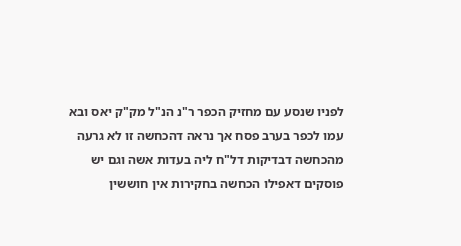לפניו שנסע עם מחזיק הכפר ר"נ הנ"ל מק"ק יאס ובא עמו לכפר בערב פסח אך נראה דהכחשה זו לא גרעה מהכחשה דבדיקות דל"ח ליה בעדות אשה וגם יש פוסקים דאפילו הכחשה בחקירות אין חוששין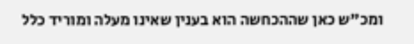ומכ"ש כאן שההכחשה הוא בענין שאינו מעלה ומוריד כלל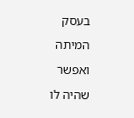בעסק המיתה ואפשר שהיה לו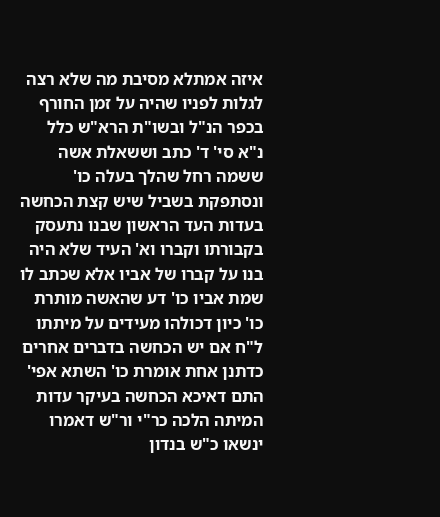איזה אמתלא מסיבת מה שלא רצה לגלות לפניו שהיה על זמן החורף בכפר הנ"ל ובשו"ת הרא"ש כלל נ"א סי' ד' כתב וששאלת אשה ששמה רחל שהלך בעלה כו' ונסתפקת בשביל שיש קצת הכחשה בעדות העד הראשון שבנו נתעסק בקבורתו וקברו וא' העיד שלא היה בנו על קברו של אביו אלא שכתב לו שמת אביו כו' דע שהאשה מותרת כו' כיון דכולהו מעידים על מיתתו ל"ח אם יש הכחשה בדברים אחרים כדתנן אחת אומרת כו' השתא אפי' התם דאיכא הכחשה בעיקר עדות המיתה הלכה כר"י ור"ש דאמרו ינשאו כ"ש בנדון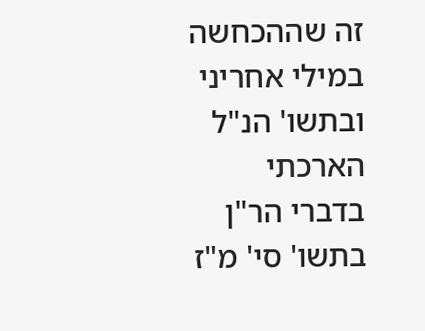זה שההכחשה במילי אחריני ובתשו' הנ"ל הארכתי בדברי הר"ן בתשו' סי' מ"ז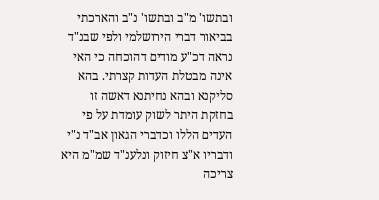ובתשו' מ"ב ובתשו' נ"ב והארכתי בביאור דברי הירושלמי ולפי שבנ"ד נראה דכ"ע מודים דהוכחה כי האי אינה מבטלת העדות קצרתי. בהא סליקנא ובהא נחיתנא דאשה זו בחזקת היתר לשוק עומדת על פי העדים הללו וכדברי הגאון אב"ד נ"י ודבריו א"צ חיזוק ונלענ"ד שמ"מ היא צריכה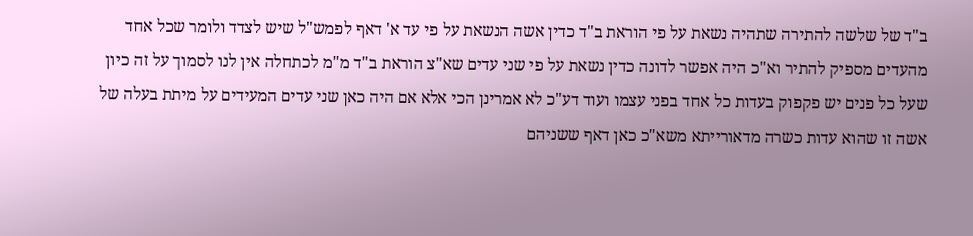ב"ד של שלשה להתירה שתהיה נשאת על פי הוראת ב"ד כדין אשה הנשאת על פי עד א' דאף לפמש"ל שיש לצדד ולומר שכל אחד מהעדים מספיק להתיר וא"כ היה אפשר לדונה כדין נשאת על פי שני עדים שא"צ הוראת ב"ד מ"מ לכתחלה אין לנו לסמוך על זה כיון שעל כל פנים יש פקפוק בעדות כל אחד בפני עצמו ועוד דע"כ לא אמרינן הכי אלא אם היה כאן שני עדים המעידים על מיתת בעלה של אשה זו שהוא עדות כשרה מדאורייתא משא"כ כאן דאף ששניהם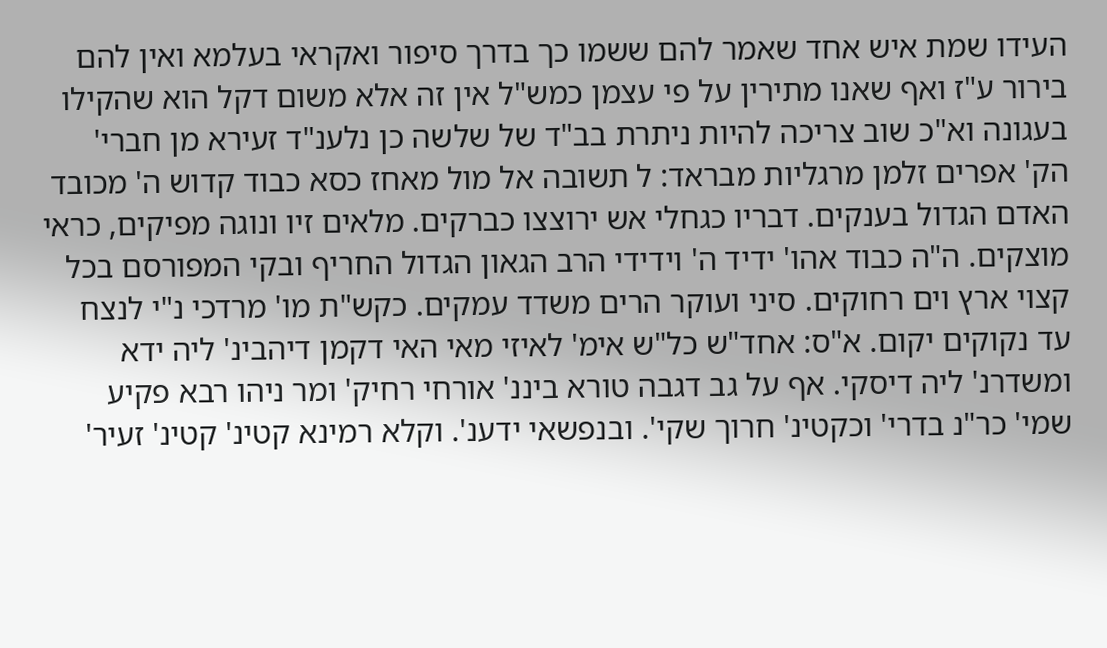העידו שמת איש אחד שאמר להם ששמו כך בדרך סיפור ואקראי בעלמא ואין להם בירור ע"ז ואף שאנו מתירין על פי עצמן כמש"ל אין זה אלא משום דקל הוא שהקילו בעגונה וא"כ שוב צריכה להיות ניתרת בב"ד של שלשה כן נלענ"ד זעירא מן חברי' הק' אפרים זלמן מרגליות מבראד: ל תשובה אל מול מאחז כסא כבוד קדוש ה' מכובד האדם הגדול בענקים. דבריו כגחלי אש ירוצצו כברקים. מלאים זיו ונוגה מפיקים, כראי מוצקים. ה"ה כבוד אהו' ידיד ה' וידידי הרב הגאון הגדול החריף ובקי המפורסם בכל קצוי ארץ וים רחוקים. סיני ועוקר הרים משדד עמקים. כקש"ת מו' מרדכי נ"י לנצח עד נקוקים יקום. א"ס: אחד"ש כל"ש אימ' לאיזי מאי האי דקמן דיהבינ' ליה ידא ומשדרנ' ליה דיסקי. אף על גב דגבה טורא ביננ' אורחי רחיק' ומר ניהו רבא פקיע שמי' כר"נ בדרי' וכקטינ' חרוך שקי'. ובנפשאי ידענ'. וקלא רמינא קטינ' קטינ' זעיר'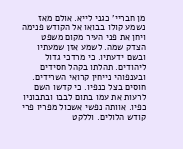מן חבריי' כגני לייא. אולם מאז נשמע קולו בבואו אל הקודש פנימה ויחן את פני העיר מקום משפט הצדק שמה. לשמע אזן שמעתיו ובשם ידעתיו. כי מרדכי גדול ליהודים. תהלתו בקהל חסידים ובענפוהי נייחין קרואי השרידים. חוסים בצל כנפיו. כי קדשו השם לרעות את עמו בתום לבבו ובתבוניו כפיו. אוותה נפשי אשכול מפריו פרי קודש הלולים. וללקט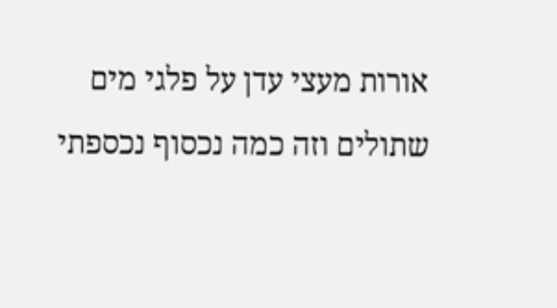אורות מעצי עדן על פלגי מים שתולים וזה כמה נכסוף נכספתי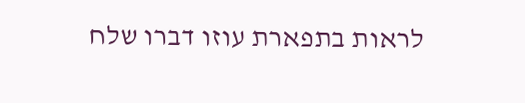לראות בתפארת עוזו דברו שלח